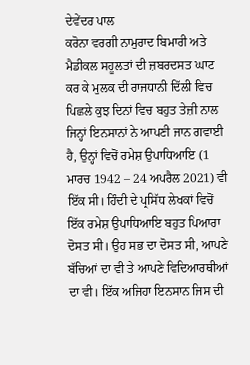ਦੇਵੇਂਦਰ ਪਾਲ
ਕਰੋਨਾ ਵਰਗੀ ਨਾਮੁਰਾਦ ਬਿਮਾਰੀ ਅਤੇ ਮੈਡੀਕਲ ਸਹੂਲਤਾਂ ਦੀ ਜ਼ਬਰਦਸਤ ਘਾਟ ਕਰ ਕੇ ਮੁਲਕ ਦੀ ਰਾਜਧਾਨੀ ਦਿੱਲੀ ਵਿਚ ਪਿਛਲੇ ਕੁਝ ਦਿਨਾਂ ਵਿਚ ਬਹੁਤ ਤੇਜ਼ੀ ਨਾਲ ਜਿਨ੍ਹਾਂ ਇਨਸਾਨਾਂ ਨੇ ਆਪਣੀ ਜਾਨ ਗਵਾਈ ਹੈ, ਉਨ੍ਹਾਂ ਵਿਚੋਂ ਰਮੇਸ਼ ਉਪਾਧਿਆਇ (1 ਮਾਰਚ 1942 – 24 ਅਪਰੈਲ 2021) ਵੀ ਇੱਕ ਸੀ। ਹਿੰਦੀ ਦੇ ਪ੍ਰਸਿੱਧ ਲੇਖਕਾਂ ਵਿਚੋਂ ਇੱਕ ਰਮੇਸ਼ ਉਪਾਧਿਆਇ ਬਹੁਤ ਪਿਆਰਾ ਦੋਸਤ ਸੀ। ਉਹ ਸਭ ਦਾ ਦੋਸਤ ਸੀ, ਆਪਣੇ ਬੱਚਿਆਂ ਦਾ ਵੀ ਤੇ ਆਪਣੇ ਵਿਦਿਆਰਥੀਆਂ ਦਾ ਵੀ। ਇੱਕ ਅਜਿਹਾ ਇਨਸਾਨ ਜਿਸ ਦੀ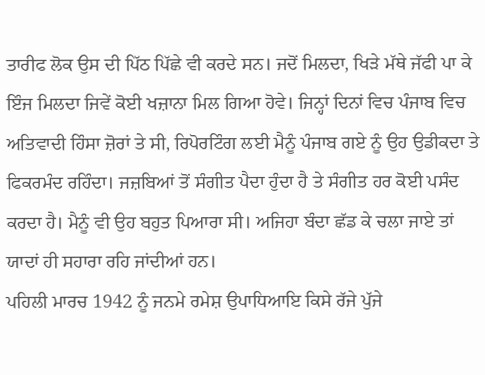ਤਾਰੀਫ ਲੋਕ ਉਸ ਦੀ ਪਿੱਠ ਪਿੱਛੇ ਵੀ ਕਰਦੇ ਸਨ। ਜਦੋਂ ਮਿਲਦਾ, ਖਿੜੇ ਮੱਥੇ ਜੱਫੀ ਪਾ ਕੇ ਇੰਜ ਮਿਲਦਾ ਜਿਵੇਂ ਕੋਈ ਖਜ਼ਾਨਾ ਮਿਲ ਗਿਆ ਹੋਵੇ। ਜਿਨ੍ਹਾਂ ਦਿਨਾਂ ਵਿਚ ਪੰਜਾਬ ਵਿਚ ਅਤਿਵਾਦੀ ਹਿੰਸਾ ਜ਼ੋਰਾਂ ਤੇ ਸੀ, ਰਿਪੋਰਟਿੰਗ ਲਈ ਮੈਨੂੰ ਪੰਜਾਬ ਗਏ ਨੂੰ ਉਹ ਉਡੀਕਦਾ ਤੇ ਫਿਕਰਮੰਦ ਰਹਿੰਦਾ। ਜਜ਼ਬਿਆਂ ਤੋਂ ਸੰਗੀਤ ਪੈਦਾ ਹੁੰਦਾ ਹੈ ਤੇ ਸੰਗੀਤ ਹਰ ਕੋਈ ਪਸੰਦ ਕਰਦਾ ਹੈ। ਮੈਨੂੰ ਵੀ ਉਹ ਬਹੁਤ ਪਿਆਰਾ ਸੀ। ਅਜਿਹਾ ਬੰਦਾ ਛੱਡ ਕੇ ਚਲਾ ਜਾਏ ਤਾਂ ਯਾਦਾਂ ਹੀ ਸਹਾਰਾ ਰਹਿ ਜਾਂਦੀਆਂ ਹਨ।
ਪਹਿਲੀ ਮਾਰਚ 1942 ਨੂੰ ਜਨਮੇ ਰਮੇਸ਼ ਉਪਾਧਿਆਇ ਕਿਸੇ ਰੱਜੇ ਪੁੱਜੇ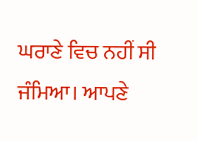ਘਰਾਣੇ ਵਿਚ ਨਹੀਂ ਸੀ ਜੰਮਿਆ। ਆਪਣੇ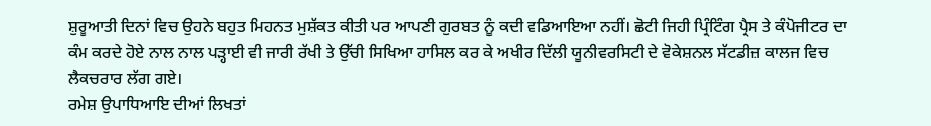ਸ਼ੁਰੂਆਤੀ ਦਿਨਾਂ ਵਿਚ ਉਹਨੇ ਬਹੁਤ ਮਿਹਨਤ ਮੁਸ਼ੱਕਤ ਕੀਤੀ ਪਰ ਆਪਣੀ ਗੁਰਬਤ ਨੂੰ ਕਦੀ ਵਡਿਆਇਆ ਨਹੀਂ। ਛੋਟੀ ਜਿਹੀ ਪ੍ਰਿੰਟਿੰਗ ਪ੍ਰੈਸ ਤੇ ਕੰਪੋਜੀਟਰ ਦਾ ਕੰਮ ਕਰਦੇ ਹੋਏ ਨਾਲ ਨਾਲ ਪੜ੍ਹਾਈ ਵੀ ਜਾਰੀ ਰੱਖੀ ਤੇ ਉੱਚੀ ਸਿਖਿਆ ਹਾਸਿਲ ਕਰ ਕੇ ਅਖੀਰ ਦਿੱਲੀ ਯੂਨੀਵਰਸਿਟੀ ਦੇ ਵੋਕੇਸ਼ਨਲ ਸੱਟਡੀਜ਼ ਕਾਲਜ ਵਿਚ ਲੈਕਚਰਾਰ ਲੱਗ ਗਏ।
ਰਮੇਸ਼ ਉਪਾਧਿਆਇ ਦੀਆਂ ਲਿਖਤਾਂ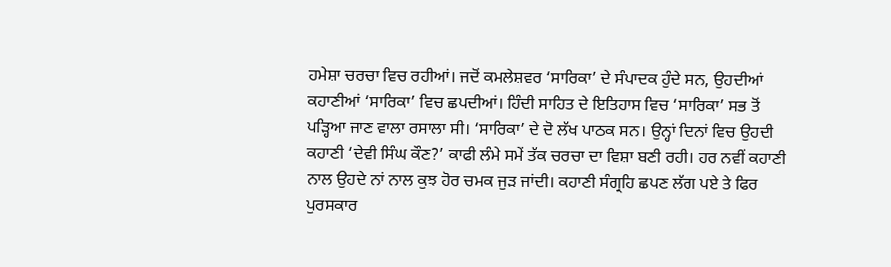ਹਮੇਸ਼ਾ ਚਰਚਾ ਵਿਚ ਰਹੀਆਂ। ਜਦੋਂ ਕਮਲੇਸ਼ਵਰ ‘ਸਾਰਿਕਾ’ ਦੇ ਸੰਪਾਦਕ ਹੁੰਦੇ ਸਨ, ਉਹਦੀਆਂ ਕਹਾਣੀਆਂ ‘ਸਾਰਿਕਾ’ ਵਿਚ ਛਪਦੀਆਂ। ਹਿੰਦੀ ਸਾਹਿਤ ਦੇ ਇਤਿਹਾਸ ਵਿਚ ‘ਸਾਰਿਕਾ’ ਸਭ ਤੋਂ ਪੜ੍ਹਿਆ ਜਾਣ ਵਾਲਾ ਰਸਾਲਾ ਸੀ। ‘ਸਾਰਿਕਾ’ ਦੇ ਦੋ ਲੱਖ ਪਾਠਕ ਸਨ। ਉਨ੍ਹਾਂ ਦਿਨਾਂ ਵਿਚ ਉਹਦੀ ਕਹਾਣੀ ‘ਦੇਵੀ ਸਿੰਘ ਕੌਣ?’ ਕਾਫੀ ਲੰਮੇ ਸਮੇਂ ਤੱਕ ਚਰਚਾ ਦਾ ਵਿਸ਼ਾ ਬਣੀ ਰਹੀ। ਹਰ ਨਵੀਂ ਕਹਾਣੀ ਨਾਲ ਉਹਦੇ ਨਾਂ ਨਾਲ ਕੁਝ ਹੋਰ ਚਮਕ ਜੁੜ ਜਾਂਦੀ। ਕਹਾਣੀ ਸੰਗ੍ਰਹਿ ਛਪਣ ਲੱਗ ਪਏ ਤੇ ਫਿਰ ਪੁਰਸਕਾਰ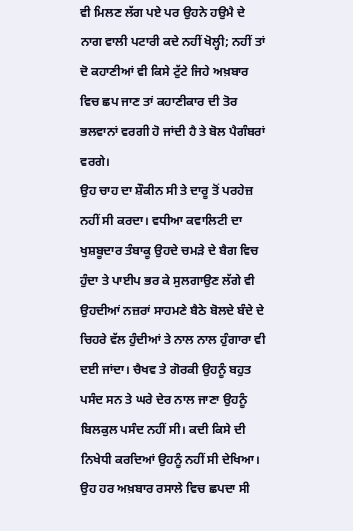ਵੀ ਮਿਲਣ ਲੱਗ ਪਏ ਪਰ ਉਹਨੇ ਹਉਮੈ ਦੇ ਨਾਗ ਵਾਲੀ ਪਟਾਰੀ ਕਦੇ ਨਹੀਂ ਖੋਲ੍ਹੀ; ਨਹੀਂ ਤਾਂ ਦੋ ਕਹਾਣੀਆਂ ਵੀ ਕਿਸੇ ਟੁੱਟੇ ਜਿਹੇ ਅਖ਼ਬਾਰ ਵਿਚ ਛਪ ਜਾਣ ਤਾਂ ਕਹਾਣੀਕਾਰ ਦੀ ਤੋਰ ਭਲਵਾਨਾਂ ਵਰਗੀ ਹੋ ਜਾਂਦੀ ਹੈ ਤੇ ਬੋਲ ਪੈਗੰਬਰਾਂ ਵਰਗੇ।
ਉਹ ਚਾਹ ਦਾ ਸ਼ੌਕੀਨ ਸੀ ਤੇ ਦਾਰੂ ਤੋਂ ਪਰਹੇਜ਼ ਨਹੀਂ ਸੀ ਕਰਦਾ। ਵਧੀਆ ਕਵਾਲਿਟੀ ਦਾ ਖੁਸ਼ਬੂਦਾਰ ਤੰਬਾਕੂ ਉਹਦੇ ਚਮੜੇ ਦੇ ਬੈਗ ਵਿਚ ਹੁੰਦਾ ਤੇ ਪਾਈਪ ਭਰ ਕੇ ਸੁਲਗਾਉਣ ਲੱਗੇ ਵੀ ਉਹਦੀਆਂ ਨਜ਼ਰਾਂ ਸਾਹਮਣੇ ਬੈਠੇ ਬੋਲਦੇ ਬੰਦੇ ਦੇ ਚਿਹਰੇ ਵੱਲ ਹੁੰਦੀਆਂ ਤੇ ਨਾਲ ਨਾਲ ਹੁੰਗਾਰਾ ਵੀ ਦਈ ਜਾਂਦਾ। ਚੈਖਵ ਤੇ ਗੋਰਕੀ ਉਹਨੂੰ ਬਹੁਤ ਪਸੰਦ ਸਨ ਤੇ ਘਰੇ ਦੇਰ ਨਾਲ ਜਾਣਾ ਉਹਨੂੰ ਬਿਲਕੁਲ ਪਸੰਦ ਨਹੀਂ ਸੀ। ਕਦੀ ਕਿਸੇ ਦੀ ਨਿਖੇਧੀ ਕਰਦਿਆਂ ਉਹਨੂੰ ਨਹੀਂ ਸੀ ਦੇਖਿਆ।
ਉਹ ਹਰ ਅਖ਼ਬਾਰ ਰਸਾਲੇ ਵਿਚ ਛਪਦਾ ਸੀ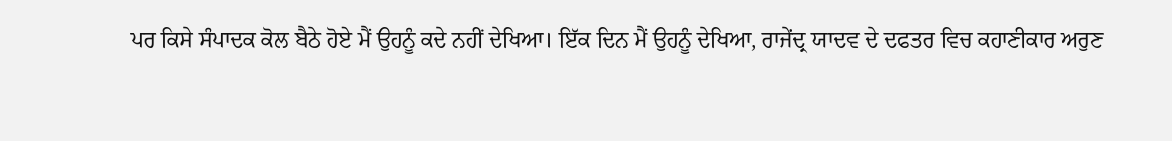ਪਰ ਕਿਸੇ ਸੰਪਾਦਕ ਕੋਲ ਬੈਠੇ ਹੋਏ ਮੈਂ ਉਹਨੂੰ ਕਦੇ ਨਹੀਂ ਦੇਖਿਆ। ਇੱਕ ਦਿਨ ਮੈਂ ਉਹਨੂੰ ਦੇਖਿਆ, ਰਾਜੇਂਦ੍ਰ ਯਾਦਵ ਦੇ ਦਫਤਰ ਵਿਚ ਕਹਾਣੀਕਾਰ ਅਰੁਣ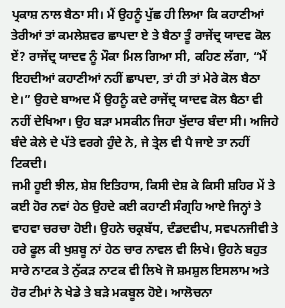ਪ੍ਰਕਾਸ਼ ਨਾਲ ਬੈਠਾ ਸੀ। ਮੈਂ ਉਹਨੂੰ ਪੁੱਛ ਹੀ ਲਿਆ ਕਿ ਕਹਾਣੀਆਂ ਤੇਰੀਆਂ ਤਾਂ ਕਮਲੇਸ਼ਵਰ ਛਾਪਦਾ ਏ ਤੇ ਬੈਠਾ ਤੂੰ ਰਾਜੇਂਦ੍ਰ ਯਾਦਵ ਕੋਲ ਏਂ? ਰਾਜੇਂਦ੍ਰ ਯਾਦਵ ਨੂੰ ਮੌਕਾ ਮਿਲ ਗਿਆ ਸੀ, ਕਹਿਣ ਲੱਗਾ, “ਮੈਂ ਇਹਦੀਆਂ ਕਹਾਣੀਆਂ ਨਹੀਂ ਛਾਪਦਾ, ਤਾਂ ਹੀ ਤਾਂ ਮੇਰੇ ਕੋਲ ਬੈਠਾ ਏ।” ਉਹਦੇ ਬਾਅਦ ਮੈਂ ਉਹਨੂੰ ਕਦੇ ਰਾਜੇਂਦ੍ਰ ਯਾਦਵ ਕੋਲ ਬੈਠਾ ਵੀ ਨਹੀਂ ਦੇਖਿਆ। ਉਹ ਬੜਾ ਮਸਕੀਨ ਜਿਹਾ ਖੁੱਦਾਰ ਬੰਦਾ ਸੀ। ਅਜਿਹੇ ਬੰਦੇ ਕੇਲੇ ਦੇ ਪੱਤੇ ਵਰਗੇ ਹੁੰਦੇ ਨੇ, ਜੇ ਤ੍ਰੇਲ ਵੀ ਪੈ ਜਾਏ ਤਾ ਨਹੀਂ ਟਿਕਦੀ।
ਜਮੀ ਹੂਈ ਝੀਲ, ਸ਼ੇਸ਼ ਇਤਿਹਾਸ, ਕਿਸੀ ਦੇਸ਼ ਕੇ ਕਿਸੀ ਸ਼ਹਿਰ ਮੇਂ ਤੇ ਕਈ ਹੋਰ ਨਵਾਂ ਹੇਠ ਉਹਦੇ ਕਈ ਕਹਾਣੀ ਸੰਗ੍ਰਹਿ ਆਏ ਜਿਨ੍ਹਾਂ ਤੇ ਵਾਹਵਾ ਚਰਚਾ ਹੋਈ। ਉਹਨੇ ਚਕ੍ਰਬੱਧ, ਦੰਡਦਵੀਪ, ਸਵਪਨਜੀਵੀ ਤੇ ਹਰੇ ਫੂਲ ਕੀ ਖੁਸ਼ਬੂ ਨਾਂ ਹੇਠ ਚਾਰ ਨਾਵਲ ਵੀ ਲਿਖੇ। ਉਹਨੇ ਬਹੁਤ ਸਾਰੇ ਨਾਟਕ ਤੇ ਨੁੱਕੜ ਨਾਟਕ ਵੀ ਲਿਖੇ ਜੋ ਸ਼ਮਸ਼ੁਲ ਇਸਲਾਮ ਅਤੇ ਹੋਰ ਟੀਮਾਂ ਨੇ ਖੇਡੇ ਤੇ ਬੜੇ ਮਕਬੂਲ ਹੋਏ। ਆਲੋਚਨਾ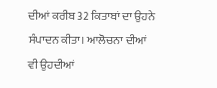ਦੀਆਂ ਕਰੀਬ 32 ਕਿਤਾਬਾਂ ਦਾ ਉਹਨੇ ਸੰਪਾਦਨ ਕੀਤਾ। ਆਲੋਚਨਾ ਦੀਆਂ ਵੀ ਉਹਦੀਆਂ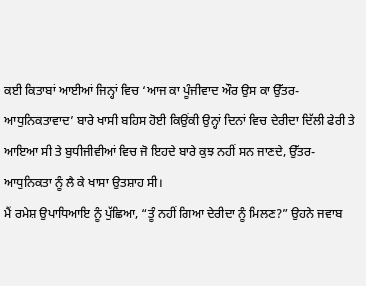ਕਈ ਕਿਤਾਬਾਂ ਆਈਆਂ ਜਿਨ੍ਹਾਂ ਵਿਚ ‘ਆਜ ਕਾ ਪੂੰਜੀਵਾਦ ਔਰ ਉਸ ਕਾ ਉੱਤਰ-ਆਧੁਨਿਕਤਾਵਾਦ’ ਬਾਰੇ ਖਾਸੀ ਬਹਿਸ ਹੋਈ ਕਿਉਂਕੀ ਉਨ੍ਹਾਂ ਦਿਨਾਂ ਵਿਚ ਦੇਰੀਦਾ ਦਿੱਲੀ ਫੇਰੀ ਤੇ ਆਇਆ ਸੀ ਤੇ ਬੁਧੀਜੀਵੀਆਂ ਵਿਚ ਜੋ ਇਹਦੇ ਬਾਰੇ ਕੁਝ ਨਹੀਂ ਸਨ ਜਾਣਦੇ, ਉੱਤਰ-ਆਧੁਨਿਕਤਾ ਨੂੰ ਲੈ ਕੇ ਖਾਸਾ ਉਤਸ਼ਾਹ ਸੀ।
ਮੈਂ ਰਮੇਸ਼ ਉਪਾਧਿਆਇ ਨੂੰ ਪੁੱਛਿਆ, “ਤੂੰ ਨਹੀਂ ਗਿਆ ਦੇਰੀਦਾ ਨੂੰ ਮਿਲਣ?” ਉਹਨੇ ਜਵਾਬ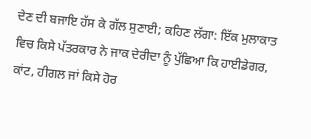ਦੇਣ ਦੀ ਬਜਾਇ ਹੱਸ ਕੇ ਗੱਲ ਸੁਣਾਈ; ਕਹਿਣ ਲੱਗਾ: ਇੱਕ ਮੁਲਾਕਾਤ ਵਿਚ ਕਿਸੇ ਪੱਤਰਕਾਰ ਨੇ ਜਾਕ ਦੇਰੀਦਾ ਨੂੰ ਪੁੱਛਿਆ ਕਿ ਹਾਈਡੇਗਰ, ਕਾਂਟ, ਹੀਗਲ ਜਾਂ ਕਿਸੇ ਹੋਰ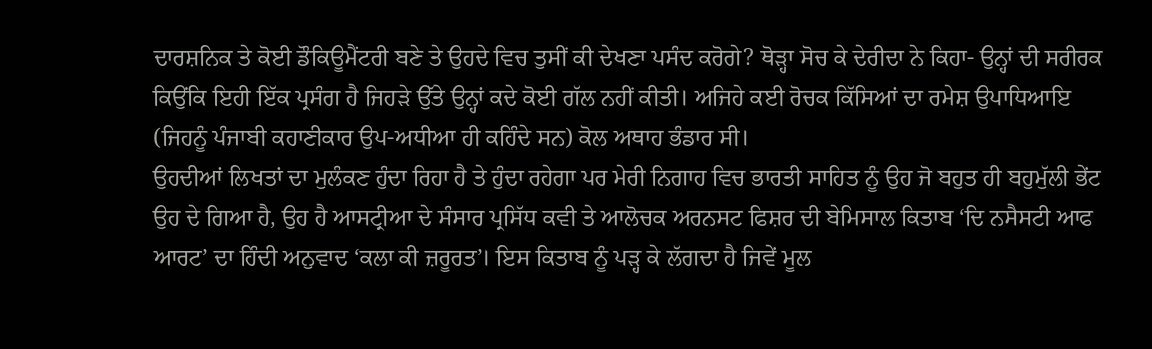ਦਾਰਸ਼ਨਿਕ ਤੇ ਕੋਈ ਡੌਕਿਊਮੈਂਟਰੀ ਬਣੇ ਤੇ ਉਹਦੇ ਵਿਚ ਤੁਸੀਂ ਕੀ ਦੇਖਣਾ ਪਸੰਦ ਕਰੋਗੇ? ਥੋੜ੍ਹਾ ਸੋਚ ਕੇ ਦੇਰੀਦਾ ਨੇ ਕਿਹਾ- ਉਨ੍ਹਾਂ ਦੀ ਸਰੀਰਕ ਕਿਉਂਕਿ ਇਹੀ ਇੱਕ ਪ੍ਰਸੰਗ ਹੈ ਜਿਹੜੇ ਉੱਤੇ ਉਨ੍ਹਾਂ ਕਦੇ ਕੋਈ ਗੱਲ ਨਹੀਂ ਕੀਤੀ। ਅਜਿਹੇ ਕਈ ਰੋਚਕ ਕਿੱਸਿਆਂ ਦਾ ਰਮੇਸ਼ ਉਪਾਧਿਆਇ (ਜਿਹਨੂੰ ਪੰਜਾਬੀ ਕਹਾਣੀਕਾਰ ਉਪ-ਅਧੀਆ ਹੀ ਕਹਿੰਦੇ ਸਨ) ਕੋਲ ਅਥਾਹ ਭੰਡਾਰ ਸੀ।
ਉਹਦੀਆਂ ਲਿਖਤਾਂ ਦਾ ਮੁਲੰਕਣ ਹੁੰਦਾ ਰਿਹਾ ਹੈ ਤੇ ਹੁੰਦਾ ਰਹੇਗਾ ਪਰ ਮੇਰੀ ਨਿਗਾਹ ਵਿਚ ਭਾਰਤੀ ਸਾਹਿਤ ਨੂੰ ਉਹ ਜੋ ਬਹੁਤ ਹੀ ਬਹੁਮੁੱਲੀ ਭੇਂਟ ਉਹ ਦੇ ਗਿਆ ਹੈ, ਉਹ ਹੈ ਆਸਟ੍ਰੀਆ ਦੇ ਸੰਸਾਰ ਪ੍ਰਸਿੱਧ ਕਵੀ ਤੇ ਆਲੋਚਕ ਅਰਨਸਟ ਫਿਸ਼ਰ ਦੀ ਬੇਮਿਸਾਲ ਕਿਤਾਬ ‘ਦਿ ਨਸੈਸਟੀ ਆਫ ਆਰਟ’ ਦਾ ਹਿੰਦੀ ਅਨੁਵਾਦ ‘ਕਲਾ ਕੀ ਜ਼ਰੂਰਤ’। ਇਸ ਕਿਤਾਬ ਨੂੰ ਪੜ੍ਹ ਕੇ ਲੱਗਦਾ ਹੈ ਜਿਵੇਂ ਮੂਲ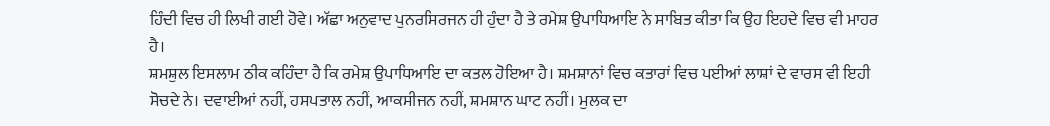ਹਿੰਦੀ ਵਿਚ ਹੀ ਲਿਖੀ ਗਈ ਹੋਵੇ। ਅੱਛਾ ਅਨੁਵਾਦ ਪੁਨਰਸਿਰਜਨ ਹੀ ਹੁੰਦਾ ਹੈ ਤੇ ਰਮੇਸ਼ ਉਪਾਧਿਆਇ ਨੇ ਸਾਬਿਤ ਕੀਤਾ ਕਿ ਉਹ ਇਹਦੇ ਵਿਚ ਵੀ ਮਾਹਰ ਹੈ।
ਸ਼ਮਸ਼ੁਲ ਇਸਲਾਮ ਠੀਕ ਕਹਿੰਦਾ ਹੈ ਕਿ ਰਮੇਸ਼ ਉਪਾਧਿਆਇ ਦਾ ਕਤਲ ਹੋਇਆ ਹੈ। ਸ਼ਮਸ਼ਾਨਾਂ ਵਿਚ ਕਤਾਰਾਂ ਵਿਚ ਪਈਆਂ ਲਾਸ਼ਾਂ ਦੇ ਵਾਰਸ ਵੀ ਇਹੀ ਸੋਚਦੇ ਨੇ। ਦਵਾਈਆਂ ਨਹੀਂ, ਹਸਪਤਾਲ ਨਹੀਂ, ਆਕਸੀਜਨ ਨਹੀਂ, ਸ਼ਮਸ਼ਾਨ ਘਾਟ ਨਹੀਂ। ਮੁਲਕ ਦਾ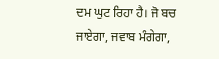ਦਮ ਘੁਟ ਰਿਹਾ ਹੈ। ਜੋ ਬਚ ਜਾਏਗਾ, ਜਵਾਬ ਮੰਗੇਗਾ,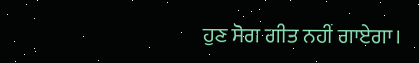ਹੁਣ ਸੋਗ ਗੀਤ ਨਹੀਂ ਗਾਏਗਾ।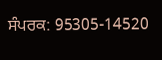ਸੰਪਰਕ: 95305-14520